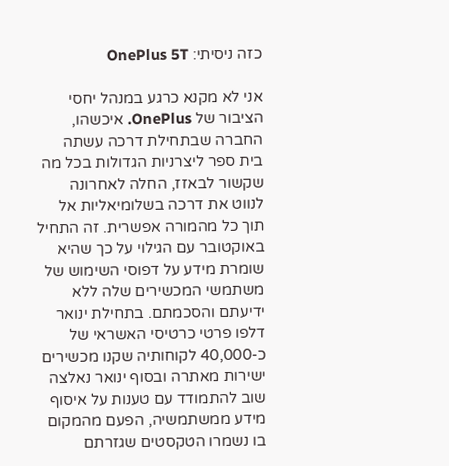כזה ניסיתי: OnePlus 5T

אני לא מקנא כרגע במנהל יחסי הציבור של OnePlus. איכשהו, החברה שבתחילת דרכה עשתה בית ספר ליצרניות הגדולות בכל מה שקשור לבאזז, החלה לאחרונה לנווט את דרכה בשלומיאליות אל תוך כל מהמורה אפשרית. זה התחיל באוקטובר עם הגילוי על כך שהיא שומרת מידע על דפוסי השימוש של משתמשי המכשירים שלה ללא ידיעתם והסכמתם. בתחילת ינואר דלפו פרטי כרטיסי האשראי של כ-40,000 לקוחותיה שקנו מכשירים ישירות מאתרה ובסוף ינואר נאלצה שוב להתמודד עם טענות על איסוף מידע ממשתמשיה, הפעם מהמקום בו נשמרו הטקסטים שגזרתם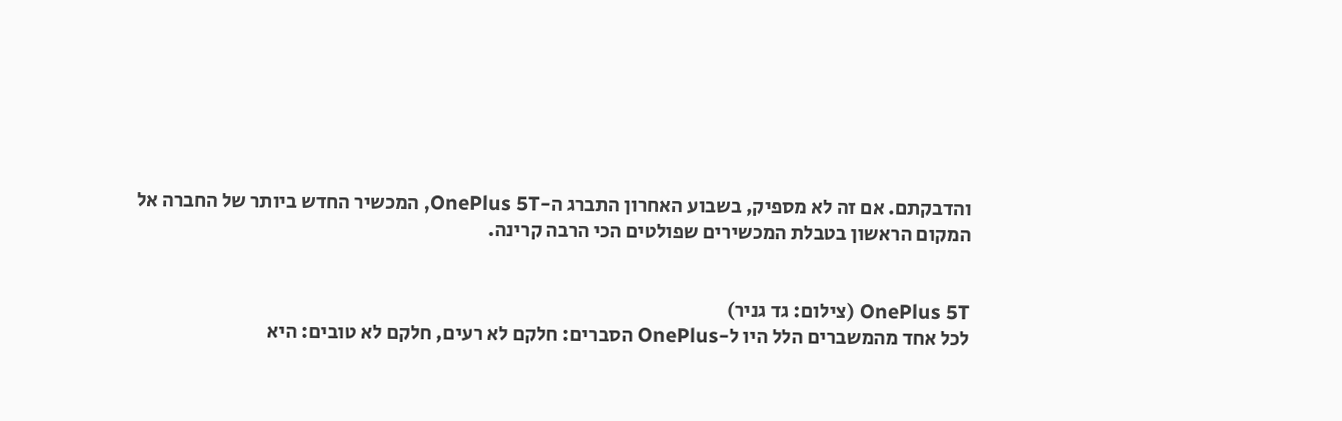והדבקתם. אם זה לא מספיק, בשבוע האחרון התברג ה-OnePlus 5T, המכשיר החדש ביותר של החברה אל המקום הראשון בטבלת המכשירים שפולטים הכי הרבה קרינה.


OnePlus 5T (צילום: גד גניר)
לכל אחד מהמשברים הלל היו ל-OnePlus הסברים: חלקם לא רעים, חלקם לא טובים: היא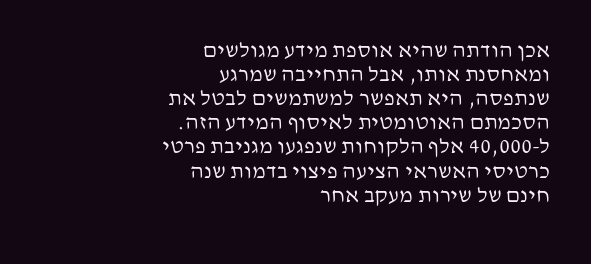אכן הודתה שהיא אוספת מידע מגולשים ומאחסנת אותו, אבל התחייבה שמרגע שנתפסה, היא תאפשר למשתמשים לבטל את הסכמתם האוטומטית לאיסוף המידע הזה. ל-40,000 אלף הלקוחות שנפגעו מגניבת פרטי כרטיסי האשראי הציעה פיצוי בדמות שנה חינם של שירות מעקב אחר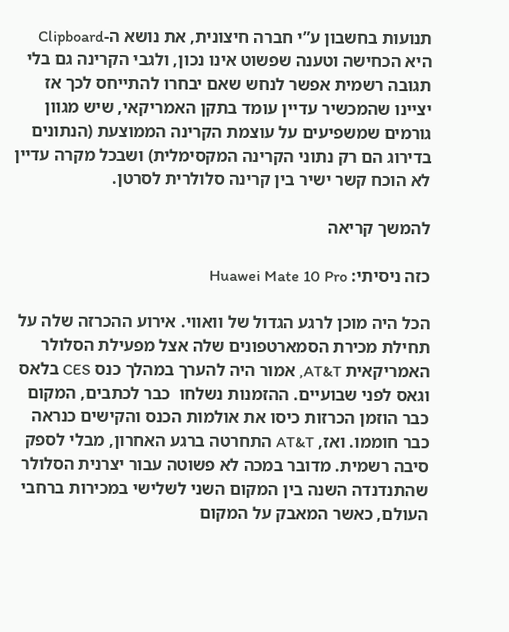תנועות בחשבון ע”י חברה חיצונית, את נושא ה-Clipboard היא הכחישה וטענה שפשוט אינו נכון, ולגבי הקרינה גם בלי תגובה רשמית אפשר לנחש שאם יבחרו להתייחס לכך אז יציינו שהמכשיר עדיין עומד בתקן האמריקאי, שיש מגוון גורמים שמשפיעים על עוצמת הקרינה הממוצעת (הנתונים בדירוג הם רק נתוני הקרינה המקסימלית) ושבכל מקרה עדיין לא הוכח קשר ישיר בין קרינה סלולרית לסרטן.

להמשך קריאה

כזה ניסיתי: Huawei Mate 10 Pro

הכל היה מוכן לרגע הגדול של וואווי. אירוע ההכרזה שלה על תחילת מכירת הסמארטפונים שלה אצל מפעילת הסלולר האמריקאית AT&T, אמור היה להערך במהלך כנס CES בלאס וגאס לפני שבועיים. ההזמנות נשלחו  כבר לכתבים, המקום כבר הוזמן הכרזות כיסו את אולמות הכנס והקישים כנראה כבר חוממו. ואז, AT&T התחרטה ברגע האחרון, מבלי לספק סיבה רשמית. מדובר במכה לא פשוטה עבור יצרנית הסלולר שהתנדנדה השנה בין המקום השני לשלישי במכירות ברחבי העולם, כאשר המאבק על המקום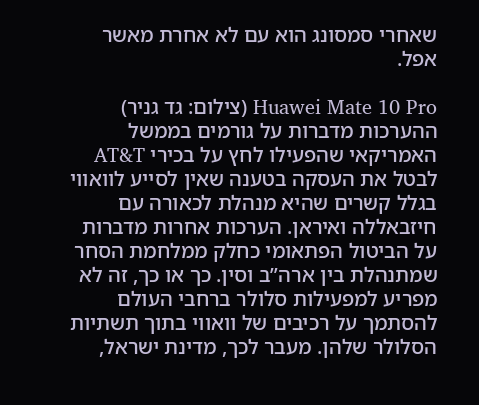שאחרי סמסונג הוא עם לא אחרת מאשר אפל.

Huawei Mate 10 Pro (צילום: גד גניר)
ההערכות מדברות על גורמים בממשל האמריקאי שהפעילו לחץ על בכירי AT&T לבטל את העסקה בטענה שאין לסייע לוואווי בגלל קשרים שהיא מנהלת לכאורה עם חיזבאללה ואיראן. הערכות אחרות מדברות על הביטול הפתאומי כחלק ממלחמת הסחר שמתנהלת בין ארה”ב וסין. כך או כך, זה לא מפריע למפעילות סלולר ברחבי העולם להסתמך על רכיבים של וואווי בתוך תשתיות הסלולר שלהן. מעבר לכך, מדינת ישראל,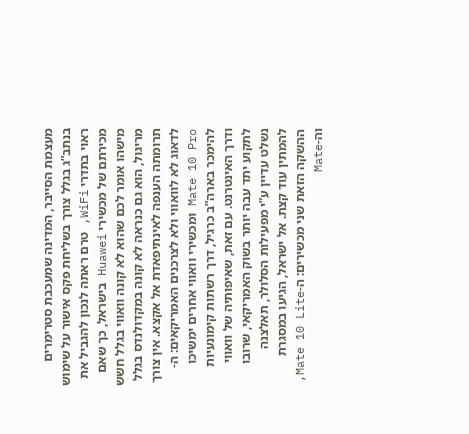מעצמת הסייבר, המדינה שמעכבת סטרימרים בנתב”ג בגלל צורך בשליחת פקס אישור על שימוש ראוי בתדרי WiFi, טרם ראתה לנכון להגביל את מכירתם של מכשירי Huawei בישראל, כך שאם מישהו אומר לכם שהוא לא קונה וואווי בגלל חשש מריגול, הוא גם כנראה לא קונה במקדולנדס בגלל תרומתה הענפה לאינתיפאדת אל אקצא. אין צורך לדאוג לא לוואווי ולא לצרכנים האמריקאים: ה-Mate 10 Pro ומכשירי וואווי אחרים ימשיכו להימכר בארה”ב כרגיל, דרך רשתות קימונעיות ודרך האינטרנט. עם זאת, שאיפותיה של וואווי לתקוע יתד עבה יותר בשוק האמריקאי, שרובו נשלט עדיין ע”י מפעילות הסלולר, תאלצנה להמתין עוד קצת. אל ישראל, הגיעו במסגרת ההשקה הזאת שני מכשירים: ה-Mate 10 Lite, וה-Mate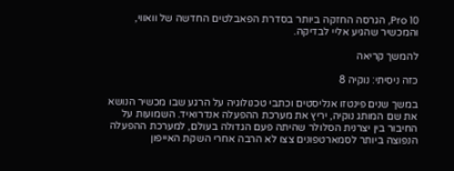10 Pro, הגרסה החזקה ביותר בסדרת הפאבלטים החדשה של וואווי, והמכשיר שהגיע אליי לבדיקה.

להמשך קריאה

כזה ניסיתי: נוקיה 8

במשך שנים פינטזו אנליסטים וכתבי טכנולוגיה על הרגע שבו מכשיר הנושא את שם המותג נוקיה, יריץ את מערכת ההפעלה אנדרואיד. השמועות על החיבור בין יצרנית הסלולר שהיתה פעם הגדולה בעולם, למערכת ההפעלה הנפוצה ביותר לסמארטפונים צצו לא הרבה אחרי השקת האייפון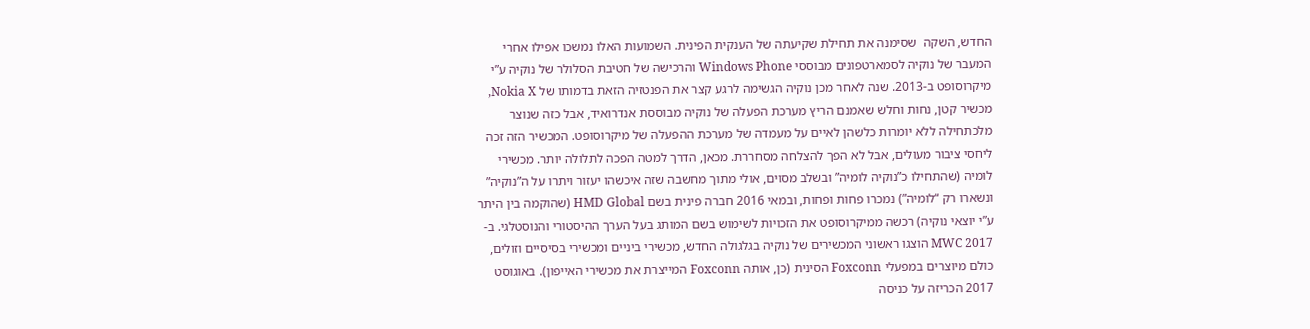החדש, השקה  שסימנה את תחילת שקיעתה של הענקית הפינית. השמועות האלו נמשכו אפילו אחרי המעבר של נוקיה לסמארטפונים מבוססי Windows Phone והרכישה של חטיבת הסלולר של נוקיה ע”י מיקרוסופט ב-2013. שנה לאחר מכן נוקיה הגשימה לרגע קצר את הפנטזיה הזאת בדמותו של Nokia X, מכשיר קטן, נחות וחלש שאמנם הריץ מערכת הפעלה של נוקיה מבוססת אנדרואיד, אבל כזה שנוצר מלכתחילה ללא יומרות כלשהן לאיים על מעמדה של מערכת ההפעלה של מיקרוסופט. המכשיר הזה זכה ליחסי ציבור מעולים, אבל לא הפך להצלחה מסחררת. מכאן, הדרך למטה הפכה לתלולה יותר. מכשירי לומיה (שהתחילו כ”נוקיה לומיה” ובשלב מסוים, אולי מתוך מחשבה שזה איכשהו יעזור ויתרו על ה”נוקיה” ונשארו רק “לומיה”) נמכרו פחות ופחות, ובמאי 2016 חברה פינית בשם HMD Global (שהוקמה בין היתר ע”י יוצאי נוקיה) רכשה ממיקרוסופט את הזכויות לשימוש בשם המותג בעל הערך ההיסטורי והנוסטלגי. ב-MWC 2017 הוצגו ראשוני המכשירים של נוקיה בגלגולה החדש, מכשירי ביניים ומכשירי בסיסיים וזולים, כולם מיוצרים במפעלי Foxconn הסינית (כן, אותה Foxconn המייצרת את מכשירי האייפון). באוגוסט 2017 הכריזה על כניסה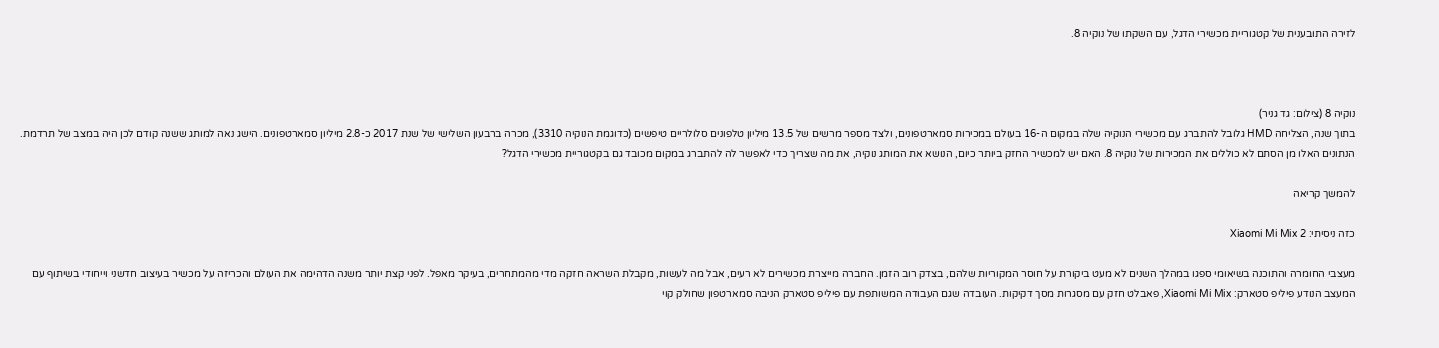לזירה התובענית של קטגוריית מכשירי הדגל, עם השקתו של נוקיה 8.



נוקיה 8 (צילום: גד גניר)
בתוך שנה, הצליחה HMD גלובל להתברג עם מכשירי הנוקיה שלה במקום ה-16 בעולם במכירות סמארטפונים, ולצד מספר מרשים של 13.5 מיליון טלפונים סלולריים טיפשים (כדוגמת הנוקיה 3310), מכרה ברבעון השלישי של שנת 2017 כ-2.8 מיליון סמארטפונים. הישג נאה למותג ששנה קודם לכן היה במצב של תרדמת. הנתונים האלו מן הסתם לא כוללים את המכירות של נוקיה 8. האם יש למכשיר החזק ביותר כיום, הנושא את המותג נוקיה, את מה שצריך כדי לאפשר לה להתברג במקום מכובד גם בקטגוריית מכשירי הדגל?

להמשך קריאה

כזה ניסיתי: Xiaomi Mi Mix 2

מעצבי החומרה והתוכנה בשיאומי ספגו במהלך השנים לא מעט ביקורת על חוסר המקוריות שלהם, בצדק רוב הזמן. החברה מייצרת מכשירים לא רעים, אבל מה לעשות, מקבלת השראה חזקה מדי מהמתחרים, בעיקר מאפל. לפני קצת יותר משנה הדהימה את העולם והכריזה על מכשיר בעיצוב חדשני וייחודי בשיתוף עם המעצב הנודע פיליפ סטארק: Xiaomi Mi Mix, פאבלט חזק עם מסגרות מסך דקיקות. העובדה שגם העבודה המשותפת עם פיליפ סטארק הניבה סמארטפון שחולק קוי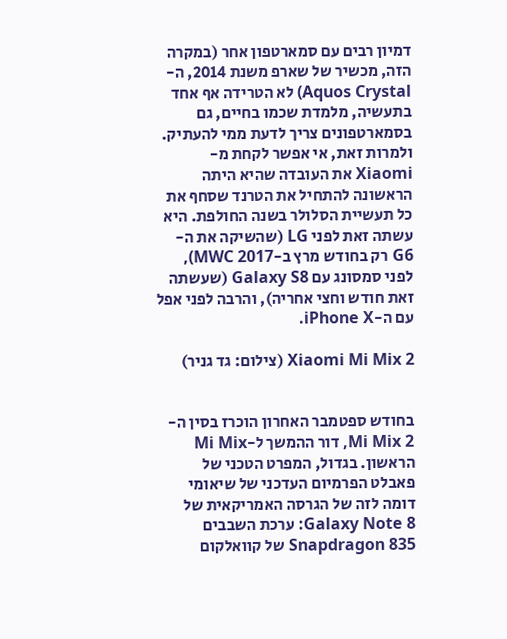דמיון רבים עם סמארטפון אחר (במקרה הזה, מכשיר של שארפ משנת 2014, ה-Aquos Crystal) לא הטרידה אף אחד בתעשיה, מלמדת שכמו בחיים, גם בסמארטפונים צריך לדעת ממי להעתיק. ולמרות זאת, אי אפשר לקחת מ-Xiaomi את העובדה שהיא היתה הראשונה להתחיל את הטרנד שסחף את כל תעשיית הסלולר בשנה החולפת. היא עשתה זאת לפני LG (שהשיקה את ה-G6 רק בחודש מרץ ב-MWC 2017), לפני סמסונג עם Galaxy S8 (שעשתה זאת חודש וחצי אחריה), והרבה לפני אפל עם ה-iPhone X.

Xiaomi Mi Mix 2 (צילום: גד גניר)


בחודש ספטמבר האחרון הוכרז בסין ה- Mi Mix 2, דור ההמשך ל-Mi Mix הראשון. בגדול, המפרט הטכני של פאבלט הפרמיום העדכני של שיאומי דומה לזה של הגרסה האמריקאית של Galaxy Note 8: ערכת השבבים Snapdragon 835 של קוואלקום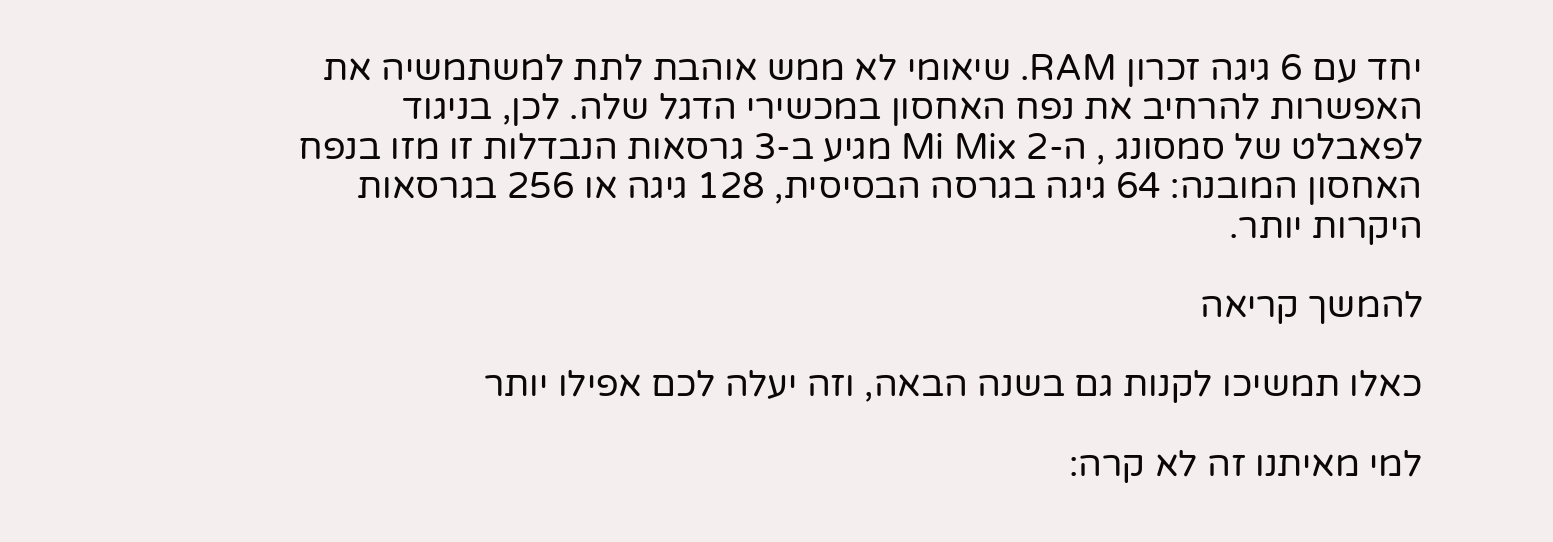יחד עם 6 גיגה זכרון RAM. שיאומי לא ממש אוהבת לתת למשתמשיה את האפשרות להרחיב את נפח האחסון במכשירי הדגל שלה. לכן, בניגוד לפאבלט של סמסונג , ה-Mi Mix 2 מגיע ב-3 גרסאות הנבדלות זו מזו בנפח האחסון המובנה: 64 גיגה בגרסה הבסיסית, 128 גיגה או 256 בגרסאות היקרות יותר.

להמשך קריאה

כאלו תמשיכו לקנות גם בשנה הבאה, וזה יעלה לכם אפילו יותר

למי מאיתנו זה לא קרה: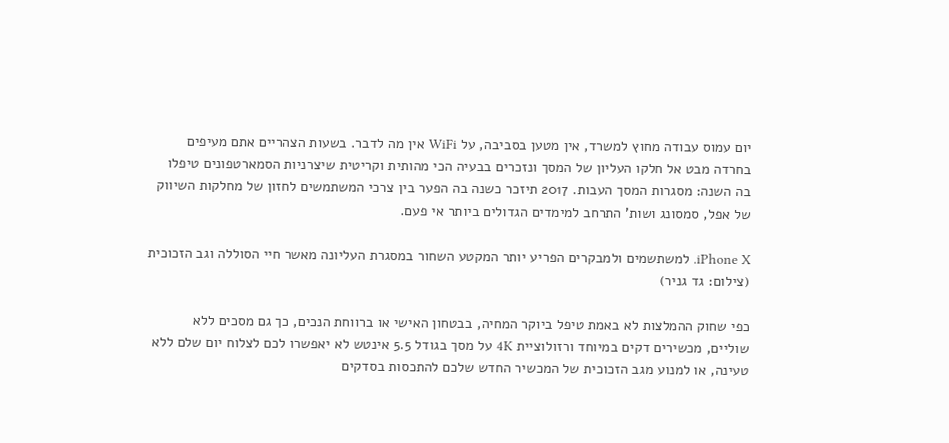יום עמוס עבודה מחוץ למשרד, אין מטען בסביבה, על WiFi אין מה לדבר. בשעות הצהריים אתם מעיפים בחרדה מבט אל חלקו העליון של המסך ונזכרים בבעיה הכי מהותית וקריטית שיצרניות הסמארטפונים טיפלו בה השנה: מסגרות המסך העבות. 2017 תיזכר כשנה בה הפער בין צרכי המשתמשים לחזון של מחלקות השיווק של אפל, סמסונג ושות’ התרחב למימדים הגדולים ביותר אי פעם.

iPhone X. למשתשמים ולמבקרים הפריע יותר המקטע השחור במסגרת העליונה מאשר חיי הסוללה וגב הזכוכית (צילום: גד גניר)

כפי שחוק ההמלצות לא באמת טיפל ביוקר המחיה, בבטחון האישי או ברווחת הנכים, כך גם מסכים ללא שוליים, מכשירים דקים במיוחד ורזולוציית 4K על מסך בגודל 5.5 אינטש לא יאפשרו לכם לצלוח יום שלם ללא טעינה, או למנוע מגב הזכוכית של המכשיר החדש שלכם להתכסות בסדקים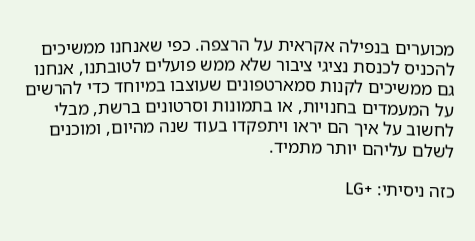מכוערים בנפילה אקראית על הרצפה. כפי שאנחנו ממשיכים להכניס לכנסת נציגי ציבור שלא ממש פועלים לטובתנו, אנחנו גם ממשיכים לקנות סמארטפונים שעוצבו במיוחד כדי להרשים על המעמדים בחנויות, או בתמונות וסרטונים ברשת, מבלי לחשוב על איך הם יראו ויתפקדו בעוד שנה מהיום, ומוכנים לשלם עליהם יותר מתמיד.

כזה ניסיתי: +LG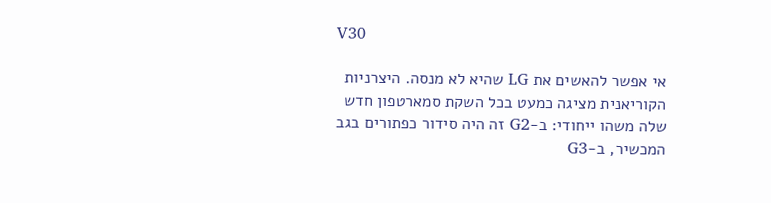V30

אי אפשר להאשים את LG שהיא לא מנסה. היצרניות הקוריאנית מציגה כמעט בכל השקת סמארטפון חדש שלה משהו ייחודי: ב-G2 זה היה סידור כפתורים בגב המכשיר, ב-G3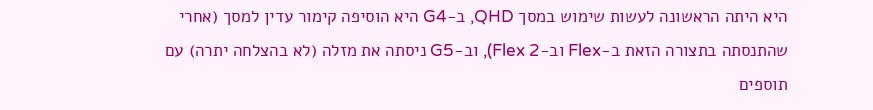היא היתה הראשונה לעשות שימוש במסך QHD, ב-G4 היא הוסיפה קימור עדין למסך (אחרי שהתנסתה בתצורה הזאת ב-Flex וב-Flex 2), וב-G5 ניסתה את מזלה (לא בהצלחה יתרה) עם תוספים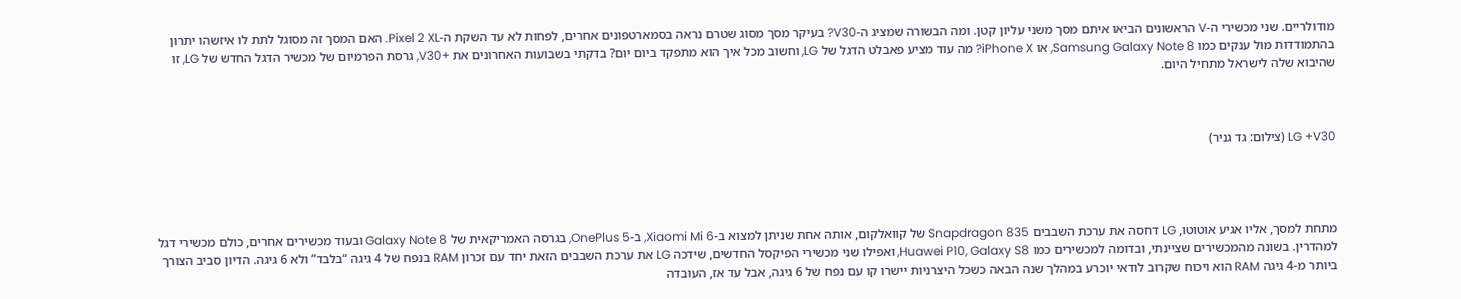מודולריים. שני מכשירי ה-V הראשונים הביאו איתם מסך משני עליון קטן. ומה הבשורה שמציג ה-V30? בעיקר מסך מסוג שטרם נראה בסמארטפונים אחרים, לפחות לא עד השקת ה-Pixel 2 XL. האם המסך זה מסוגל לתת לו איזשהו יתרון בהתמודדות מול ענקים כמו Samsung Galaxy Note 8, או iPhone X? מה עוד מציע פאבלט הדגל של LG, וחשוב מכל איך הוא מתפקד ביום יום? בדקתי בשבועות האחרונים את +V30, גרסת הפרמיום של מכשיר הדגל החדש של LG, זו שהיבוא שלה לישראל מתחיל היום.



LG +V30 (צילום: גד גניר)




מתחת למסך, אליו אגיע אוטוטו, LG דחסה את ערכת השבבים Snapdragon 835 של קוואלקום, אותה אחת שניתן למצוא ב-Xiaomi Mi 6, ב-OnePlus 5, בגרסה האמריקאית של Galaxy Note 8 ובעוד מכשירים אחרים, כולם מכשירי דגל למהדרין. בשונה מהמכשירים שציינתי, ובדומה למכשירים כמו Huawei P10, Galaxy S8, ואפילו שני מכשירי הפיקסל החדשים, שידכה LG את ערכת השבבים הזאת יחד עם זכרון RAM בנפח של 4 גיגה “בלבד” ולא 6 גיגה. הדיון סביב הצורך ביותר מ-4 גיגה RAM הוא ויכוח שקרוב לודאי יוכרע במהלך שנה הבאה כשכל היצרניות יישרו קו עם נפח של 6 גיגה, אבל עד אז, העובדה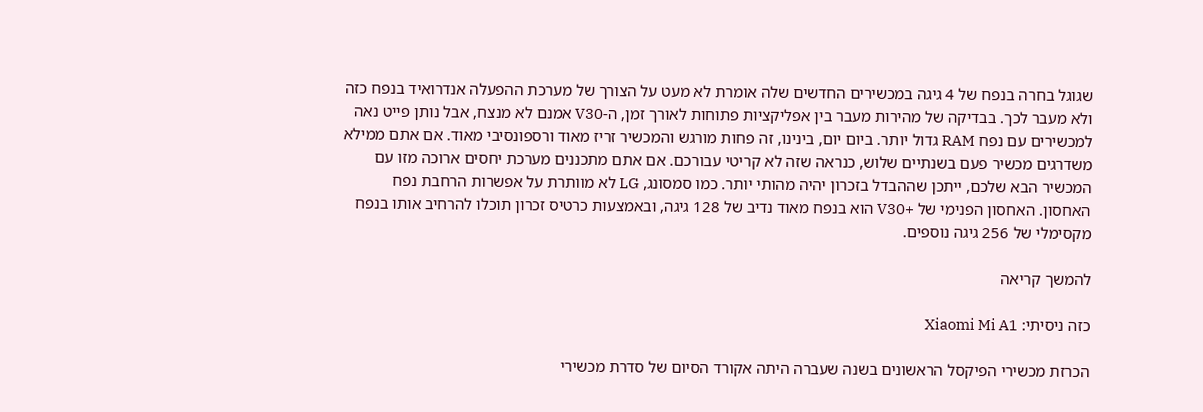שגוגל בחרה בנפח של 4 גיגה במכשירים החדשים שלה אומרת לא מעט על הצורך של מערכת ההפעלה אנדרואיד בנפח כזה ולא מעבר לכך. בבדיקה של מהירות מעבר בין אפליקציות פתוחות לאורך זמן, ה-V30 אמנם לא מנצח, אבל נותן פייט נאה למכשירים עם נפח RAM גדול יותר. ביום יום, בינינו, זה פחות מורגש והמכשיר זריז מאוד ורספונסיבי מאוד. אם אתם ממילא משדרגים מכשיר פעם בשנתיים שלוש, כנראה שזה לא קריטי עבורכם. אם אתם מתכננים מערכת יחסים ארוכה מזו עם המכשיר הבא שלכם, ייתכן שההבדל בזכרון יהיה מהותי יותר. כמו סמסונג, LG לא מוותרת על אפשרות הרחבת נפח האחסון. האחסון הפנימי של +V30 הוא בנפח מאוד נדיב של 128 גיגה, ובאמצעות כרטיס זכרון תוכלו להרחיב אותו בנפח מקסימלי של 256 גיגה נוספים.

להמשך קריאה

כזה ניסיתי: Xiaomi Mi A1

הכרזת מכשירי הפיקסל הראשונים בשנה שעברה היתה אקורד הסיום של סדרת מכשירי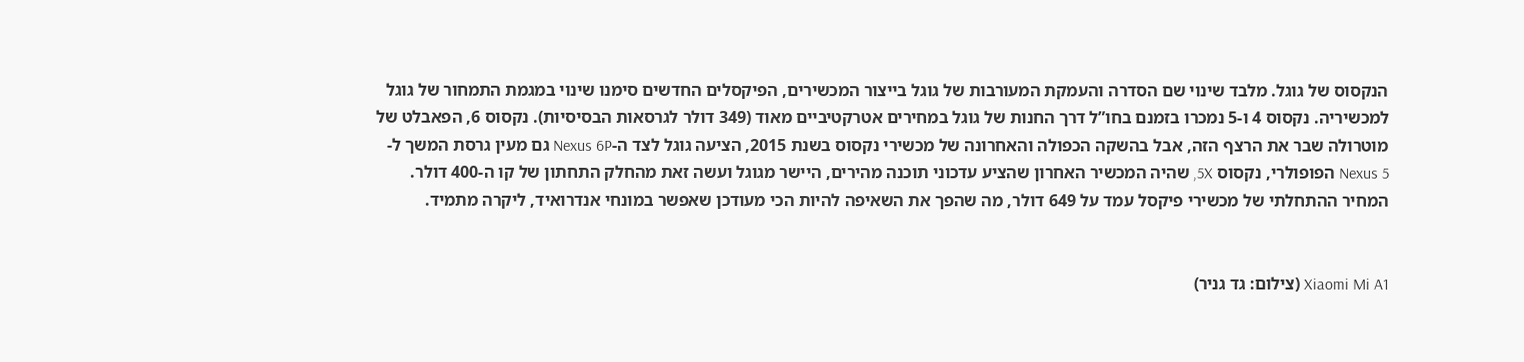הנקסוס של גוגל. מלבד שינוי שם הסדרה והעמקת המעורבות של גוגל בייצור המכשירים, הפיקסלים החדשים סימנו שינוי במגמת התמחור של גוגל למכשיריה. נקסוס 4 ו-5 נמכרו בזמנם בחו”ל דרך החנות של גוגל במחירים אטרקטיביים מאוד (349 דולר לגרסאות הבסיסיות). נקסוס 6, הפאבלט של מוטרולה שבר את הרצף הזה, אבל בהשקה הכפולה והאחרונה של מכשירי נקסוס בשנת 2015, הציעה גוגל לצד ה-Nexus 6P גם מעין גרסת המשך ל-Nexus 5 הפופולרי, נקסוס 5X, שהיה המכשיר האחרון שהציע עדכוני תוכנה מהירים, היישר מגוגל ועשה זאת מהחלק התחתון של קו ה-400 דולר. המחיר ההתחלתי של מכשירי פיקסל עמד על 649 דולר, מה שהפך את השאיפה להיות הכי מעודכן שאפשר במונחי אנדרואיד, ליקרה מתמיד.


Xiaomi Mi A1 (צילום: גד גניר)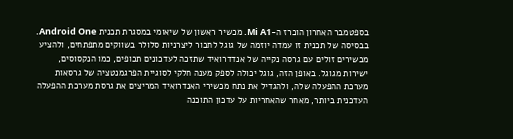בספטמבר האחרון הוכרז ה-Mi A1. מכשיר ראשון של שיאומי במסגרת תכנית Android One. בבסיסה של תכנית זו עמדה יוזמה של גוגל לחבור ליצרניות סלולר בשווקים מתפתחים, ולהציע מכשירים זולים עם גרסה נקייה של אנדדרואיד שתזכה לעדכונים תכופים, כמו הנקסוסים, ישירות מגוגל. באופן הזה, גוגל יכולה לספק מענה חלקי לסוגיית הפרגמנטציה של גרסאות מערכת ההפעלה שלה, ולהגדיל את נתח מכשירי האנדרואיד המריצים את גרסת מערכת ההפעלה העדכנית ביותר, מאחר שהאחריות על עדכון התוכנה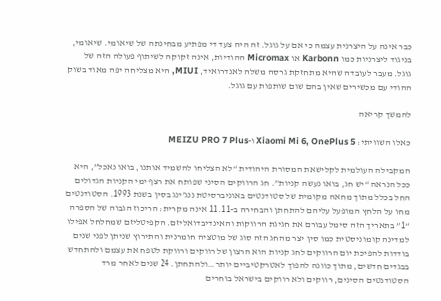כבר אינה על היצרנית עצמה כי אם על גוגל. זה היה צעד די מפתיע מבחינתה של שיאומי. שיאומי, בניגוד ליצרניות כמו Karbonn או Micromax ההודיות, אינה זקוקה לשיתוף פעולה הזה של גוגל. מעבר לעובדה שהיא מתחזקת גרסה משלה לאנדרואיד, MIUI, היא מצליחה יפה מאוד בשוק ההודי עם מכשירים שאין בהם שום שותפות עם גוגל.

להמשך קריאה

כאלו השוויתי: Xiaomi Mi 6, OnePlus 5 ו-MEIZU PRO 7 Plus

המקבילה העולמית לקלישאת המסורת היהודית “לא הצליחו להשמיד אותנו, בואו נאכל”, היא ככל הנראה “יש חג, בואו נעשה קניות”. חג הרווקים הסיני שפותח את רצף ימי הקניות הגדולים החל בכלל מתוך מחאה מקומית של סטודנטים באוניברסיטת ננג’ינג בסין בשנת 1993. הסטודנטים מחו על הלחץ המופעל עליהם להתחתן והבחירה ב-11.11 אינה מקרית: הריכוז הגבוה של הספרה “1” בתאריך הזה סימל עבורם את חגיגת הרווקות והאינדיבדואליזם. הקפיטליזם שמחלחל אפילו למדינה קומוניסטית כמו סין יצר מהחג הזה סוג של מוטציה חומרנית והתירוץ שניתן לפני שנים בודדות להפיכת יום הרווקים לחג קניות הוא הרצון של רווקים ורווקת לטפח את עצמם ולהתחדש בבגדים חדשים, מתוך כוונה להפוך לאטרקטיביים יותר…ולהתחתן. 24 שנים לאחר מרד הסטודנטים הסינים, רווקים ולא רווקים בישראל בוחרים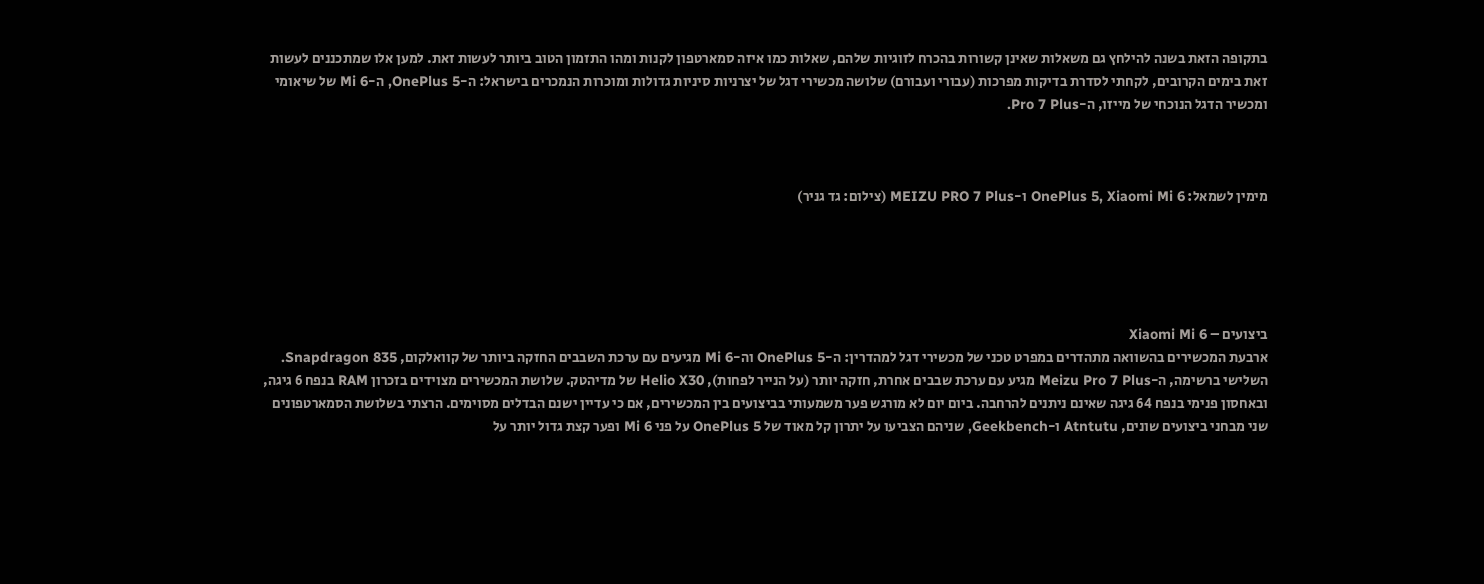בתקופה הזאת בשנה להילחץ גם משאלות שאינן קשורות בהכרח לזוגיות שלהם, שאלות כמו איזה סמארטפון לקנות ומהו התזמון הטוב ביותר לעשות זאת. למען אלו שמתכננים לעשות זאת בימים הקרובים, לקחתי לסדרת בדיקות מפרכות (עבורי ועבורם) שלושה מכשירי דגל של יצרניות סיניות גדולות ומוכרות הנמכרים בישראל: ה-OnePlus 5, ה-Mi 6 של שיאומי ומכשיר הדגל הנוכחי של מייזו, ה-Pro 7 Plus.



מימין לשמאל: OnePlus 5, Xiaomi Mi 6 ו-MEIZU PRO 7 Plus (צילום: גד גניר)





ביצועים – Xiaomi Mi 6
ארבעת המכשירים בהשוואה מתהדרים במפרט טכני של מכשירי דגל למהדרין: ה-OnePlus 5 וה-Mi 6 מגיעים עם ערכת השבבים החזקה ביותר של קוואלקום, Snapdragon 835. השלישי ברשימה, ה-Meizu Pro 7 Plus מגיע עם ערכת שבבים אחרת, חזקה יותר (על הנייר לפחות), Helio X30 של מדיהטק. שלושת המכשירים מצוידים בזכרון RAM בנפח 6 גיגה, ובאחסון פנימי בנפח 64 גיגה שאינם ניתנים להרחבה. ביום יום לא מורגש פער משמעותי בביצועים בין המכשירים, אם כי עדיין ישנם הבדלים מסוימים. הרצתי בשלושת הסמארטפונים שני מבחני ביצועים שונים, Atntutu ו-Geekbench, שניהם הצביעו על יתרון קל מאוד של OnePlus 5 על פני Mi 6 ופער קצת גדול יותר על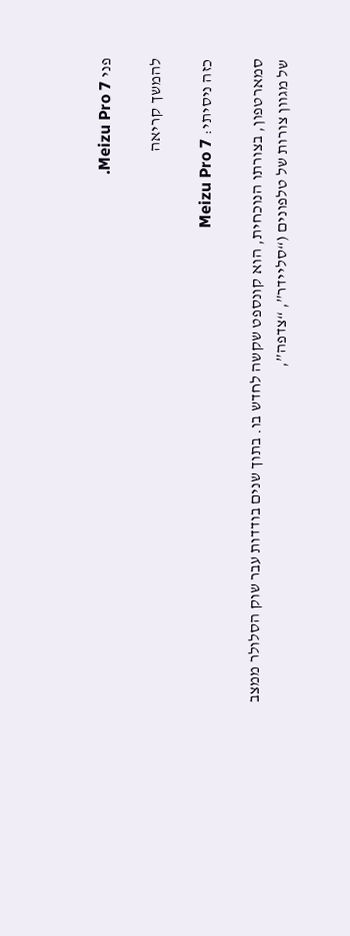פני Meizu Pro 7.

להמשך קריאה

כזה ניסיתי: Meizu Pro 7

סמארטפון, בצורתו הנוכחית, הוא קונספט שקשה לחדש בו. בתוך שנים בודדות עבר שוק הסלולר ממצב של מגוון צורות של טלפונים (“סליידר”, “צדפה”,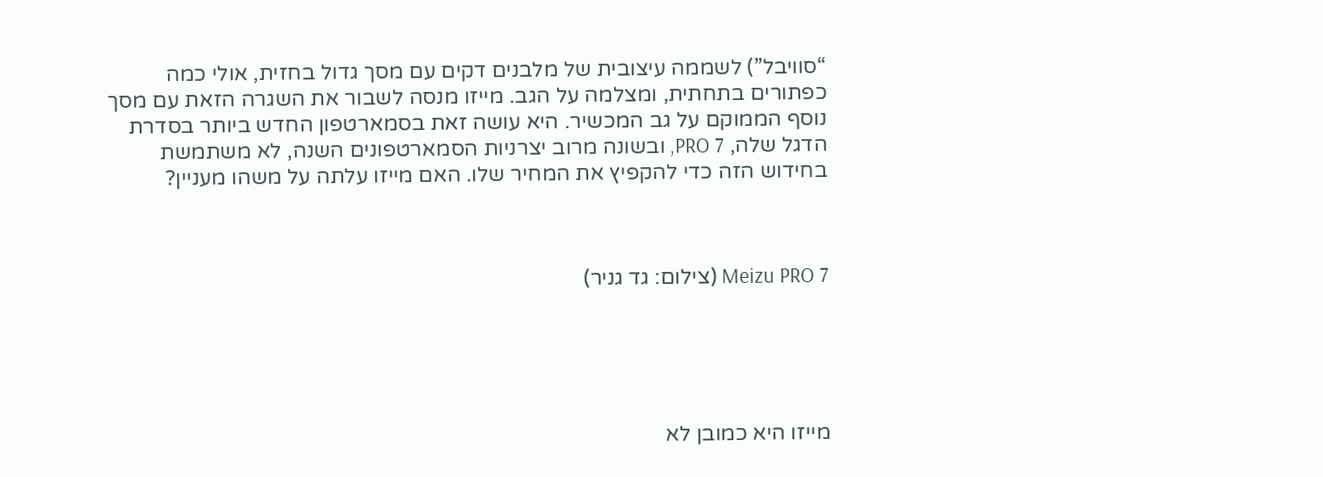“סוויבל”) לשממה עיצובית של מלבנים דקים עם מסך גדול בחזית, אולי כמה כפתורים בתחתית, ומצלמה על הגב. מייזו מנסה לשבור את השגרה הזאת עם מסך נוסף הממוקם על גב המכשיר. היא עושה זאת בסמארטפון החדש ביותר בסדרת הדגל שלה, PRO 7, ובשונה מרוב יצרניות הסמארטפונים השנה, לא משתמשת בחידוש הזה כדי להקפיץ את המחיר שלו. האם מייזו עלתה על משהו מעניין?



Meizu PRO 7 (צילום: גד גניר)





מייזו היא כמובן לא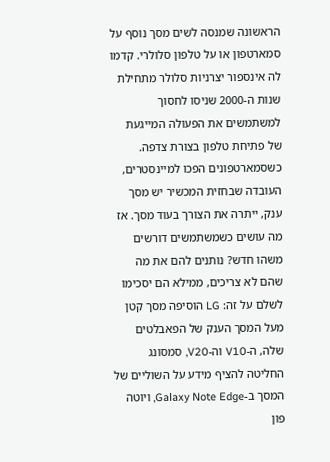הראשונה שמנסה לשים מסך נוסף על סמארטפון או על טלפון סלולרי. קדמו לה אינספור יצרניות סלולר מתחילת שנות ה-2000 שניסו לחסוך למשתמשים את הפעולה המייגעת של פתיחת טלפון בצורת צדפה. כשסמארטפונים הפכו למיינסטרים, העובדה שבחזית המכשיר יש מסך ענק, ייתרה את הצורך בעוד מסך. אז מה עושים כשמשתמשים דורשים משהו חדש? נותנים להם את מה שהם לא צריכים, ממילא הם יסכימו לשלם על זה: LG הוסיפה מסך קטן מעל המסך הענק של הפאבלטים שלה, ה-V10 וה-V20, סמסונג החליטה להציף מידע על השוליים של המסך ב-Galaxy Note Edge, ויוטה פון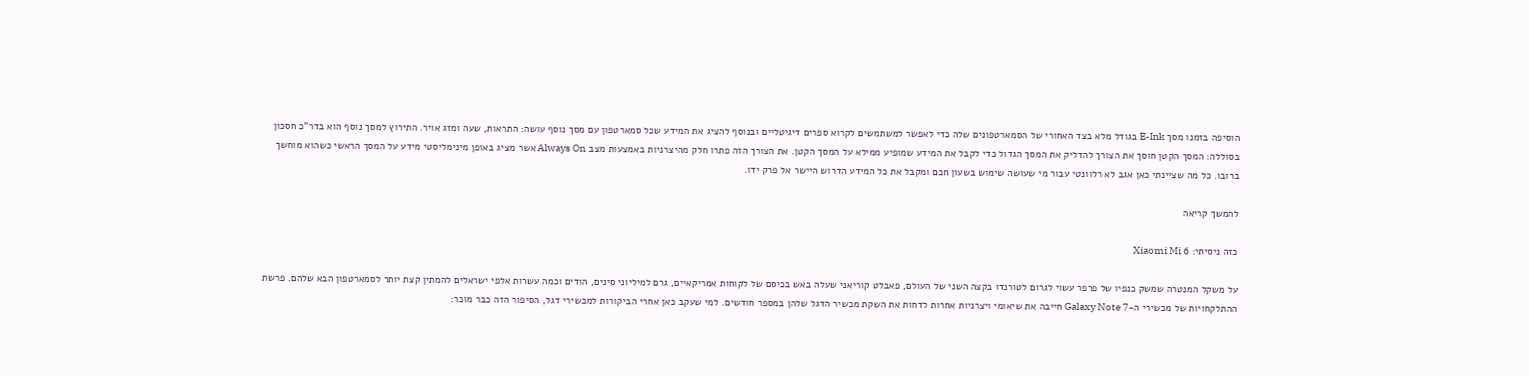הוסיפה בזמנו מסך E-Ink בגודל מלא בצד האחורי של הסמארטפונים שלה כדי לאפשר למשתמשים לקרוא ספרים דיגיטליים ובנוסף להציג את המידע שכל סמארטפון עם מסך נוסף עושה: התראות, שעה ומזג אויר. התירוץ למסך נוסף הוא בדר”כ חסכון בסוללה: המסך הקטן חוסך את הצורך להדליק את המסך הגדול כדי לקבל את המידע שמופיע ממילא על המסך הקטן. את הצורך הזה פתרו חלק מהיצרניות באמצעות מצב Always On אשר מציג באופן מינימליסטי מידע על המסך הראשי כשהוא מוחשך ברובו. כל מה שציינתי כאן אגב לא רלוונטי עבור מי שעושה שימוש בשעון חכם ומקבל את כל המידע הדרוש היישר אל פרק ידו.

להמשך קריאה

כזה ניסיתי: Xiaomi Mi 6

על משקל המנטרה שמשק כנפיו של פרפר עשוי לגרום לטורנדו בקצה השני של העולם, פאבלט קוריאני שעלה באש בכיסם של לקוחות אמריקאיים, גרם למיליוני סינים, הודים וכמה עשרות אלפי ישראלים להמתין קצת יותר לסמארטפון הבא שלהם. פרשת ההתלקחויות של מכשירי ה-Galaxy Note 7 חייבה את שיאומי ויצרניות אחרות לדחות את השקת מכשיר הדגל שלהן במספר חודשים. למי שעקב כאן אחרי הביקורות למכשירי דגל, הסיפור הזה כבר מוכר: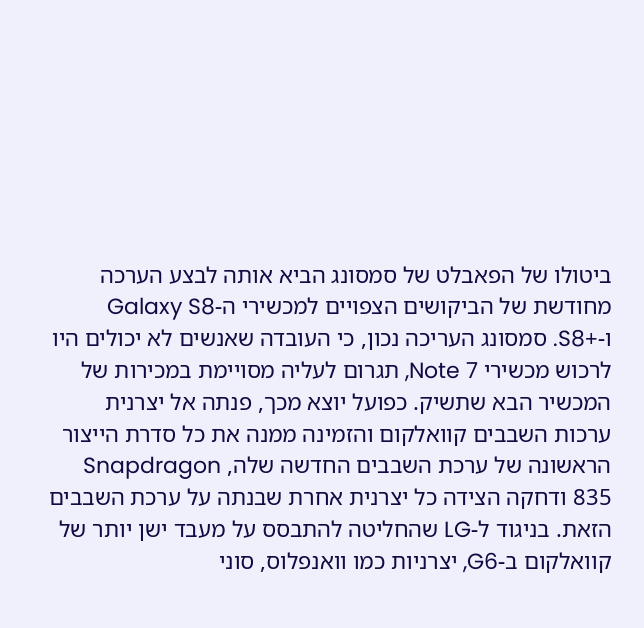ביטולו של הפאבלט של סמסונג הביא אותה לבצע הערכה מחודשת של הביקושים הצפויים למכשירי ה-Galaxy S8 ו-+S8. סמסונג העריכה נכון, כי העובדה שאנשים לא יכולים היו לרכוש מכשירי Note 7, תגרום לעליה מסויימת במכירות של המכשיר הבא שתשיק. כפועל יוצא מכך, פנתה אל יצרנית ערכות השבבים קוואלקום והזמינה ממנה את כל סדרת הייצור הראשונה של ערכת השבבים החדשה שלה, Snapdragon 835 ודחקה הצידה כל יצרנית אחרת שבנתה על ערכת השבבים הזאת. בניגוד ל-LG שהחליטה להתבסס על מעבד ישן יותר של קוואלקום ב-G6, יצרניות כמו וואנפלוס, סוני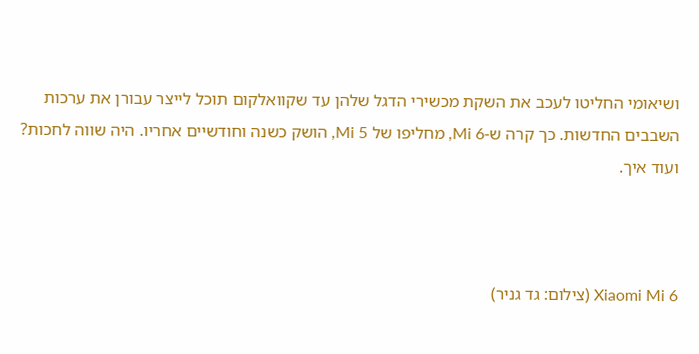ושיאומי החליטו לעכב את השקת מכשירי הדגל שלהן עד שקוואלקום תוכל לייצר עבורן את ערכות השבבים החדשות. כך קרה ש-Mi 6, מחליפו של Mi 5, הושק כשנה וחודשיים אחריו. היה שווה לחכות? ועוד איך.



Xiaomi Mi 6 (צילום: גד גניר)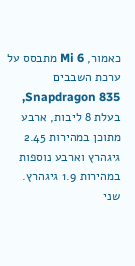כאמור, Mi 6 מתבסס על ערכת השבבים Snapdragon 835, בעלת 8 ליבות, ארבע מתוכן במהירות 2.45 גיגהרץ וארבע נוספות במהירות 1.9 גיגהרץ. שני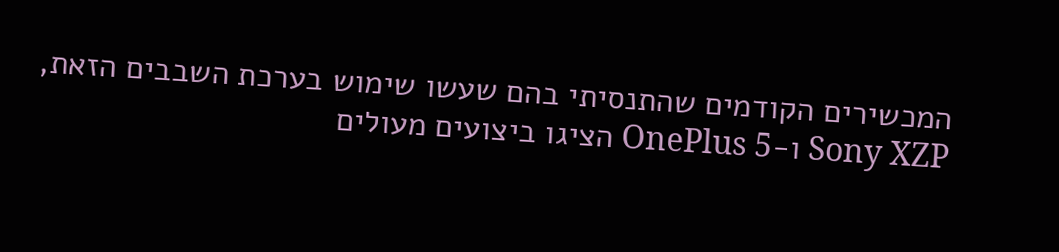המכשירים הקודמים שהתנסיתי בהם שעשו שימוש בערכת השבבים הזאת, Sony XZP ו-OnePlus 5 הציגו ביצועים מעולים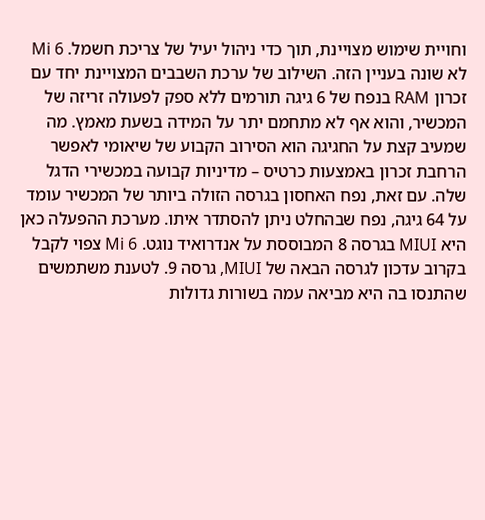וחויית שימוש מצויינת, תוך כדי ניהול יעיל של צריכת חשמל. Mi 6 לא שונה בעניין הזה. השילוב של ערכת השבבים המצויינת יחד עם זכרון RAM בנפח של 6 גיגה תורמים ללא ספק לפעולה זריזה של המכשיר, והוא אף לא מתחמם יתר על המידה בשעת מאמץ. מה שמעיב קצת על החגיגה הוא הסירוב הקבוע של שיאומי לאפשר הרחבת זכרון באמצעות כרטיס – מדיניות קבועה במכשירי הדגל שלה. עם זאת, נפח האחסון בגרסה הזולה ביותר של המכשיר עומד על 64 גיגה, נפח שבהחלט ניתן להסתדר איתו. מערכת ההפעלה כאן היא MIUI בגרסה 8 המבוססת על אנדרואיד נוגט. Mi 6 צפוי לקבל בקרוב עדכון לגרסה הבאה של MIUI, גרסה 9. לטענת משתמשים שהתנסו בה היא מביאה עמה בשורות גדולות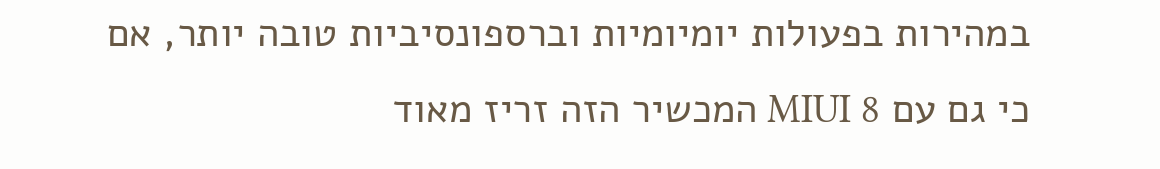במהירות בפעולות יומיומיות וברספונסיביות טובה יותר, אם כי גם עם MIUI 8 המכשיר הזה זריז מאוד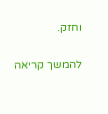וחזק.

להמשך קריאה